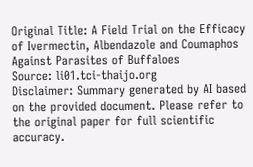Original Title: A Field Trial on the Efficacy of Ivermectin, Albendazole and Coumaphos Against Parasites of Buffaloes
Source: li01.tci-thaijo.org
Disclaimer: Summary generated by AI based on the provided document. Please refer to the original paper for full scientific accuracy.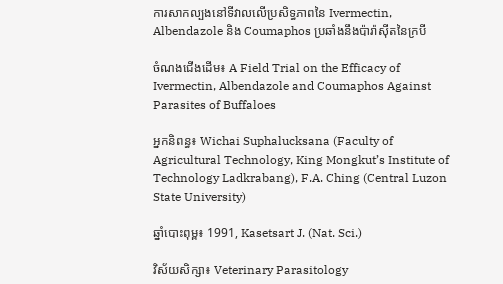ការសាកល្បងនៅទីវាលលើប្រសិទ្ធភាពនៃ Ivermectin, Albendazole និង Coumaphos ប្រឆាំងនឹងប៉ារ៉ាស៊ីតនៃក្របី

ចំណងជើងដើម៖ A Field Trial on the Efficacy of Ivermectin, Albendazole and Coumaphos Against Parasites of Buffaloes

អ្នកនិពន្ធ៖ Wichai Suphalucksana (Faculty of Agricultural Technology, King Mongkut’s Institute of Technology Ladkrabang), F.A. Ching (Central Luzon State University)

ឆ្នាំបោះពុម្ព៖ 1991, Kasetsart J. (Nat. Sci.)

វិស័យសិក្សា៖ Veterinary Parasitology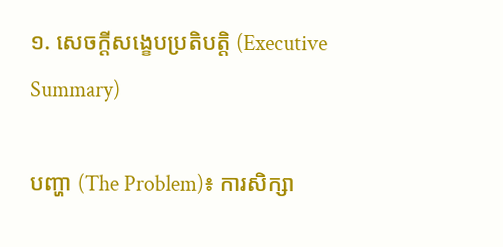១. សេចក្តីសង្ខេបប្រតិបត្តិ (Executive Summary)

បញ្ហា (The Problem)៖ ការសិក្សា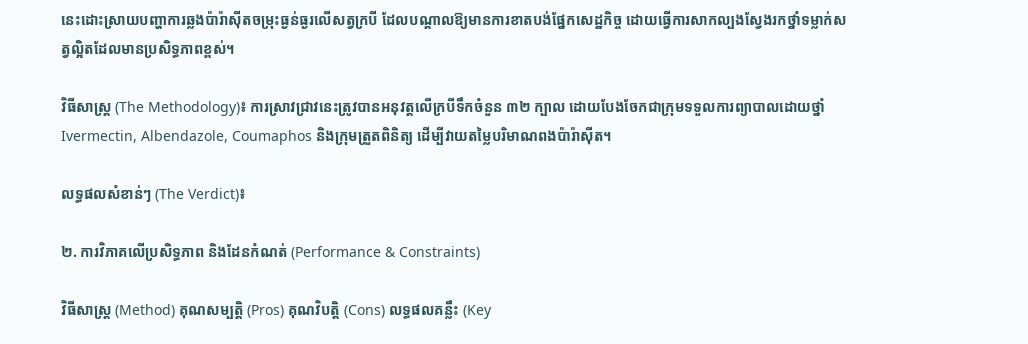នេះដោះស្រាយបញ្ហាការឆ្លងប៉ារ៉ាស៊ីតចម្រុះធ្ងន់ធ្ងរលើសត្វក្របី ដែលបណ្តាលឱ្យមានការខាតបង់ផ្នែកសេដ្ឋកិច្ច ដោយធ្វើការសាកល្បងស្វែងរកថ្នាំទម្លាក់សត្វល្អិតដែលមានប្រសិទ្ធភាពខ្ពស់។

វិធីសាស្ត្រ (The Methodology)៖ ការស្រាវជ្រាវនេះត្រូវបានអនុវត្តលើក្របីទឹកចំនួន ៣២ ក្បាល ដោយបែងចែកជាក្រុមទទួលការព្យាបាលដោយថ្នាំ Ivermectin, Albendazole, Coumaphos និងក្រុមត្រួតពិនិត្យ ដើម្បីវាយតម្លៃបរិមាណពងប៉ារ៉ាស៊ីត។

លទ្ធផលសំខាន់ៗ (The Verdict)៖

២. ការវិភាគលើប្រសិទ្ធភាព និងដែនកំណត់ (Performance & Constraints)

វិធីសាស្ត្រ (Method) គុណសម្បត្តិ (Pros) គុណវិបត្តិ (Cons) លទ្ធផលគន្លឹះ (Key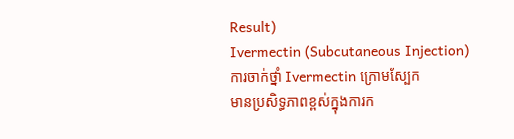Result)
Ivermectin (Subcutaneous Injection)
ការចាក់ថ្នាំ Ivermectin ក្រោមស្បែក
មានប្រសិទ្ធភាពខ្ពស់ក្នុងការក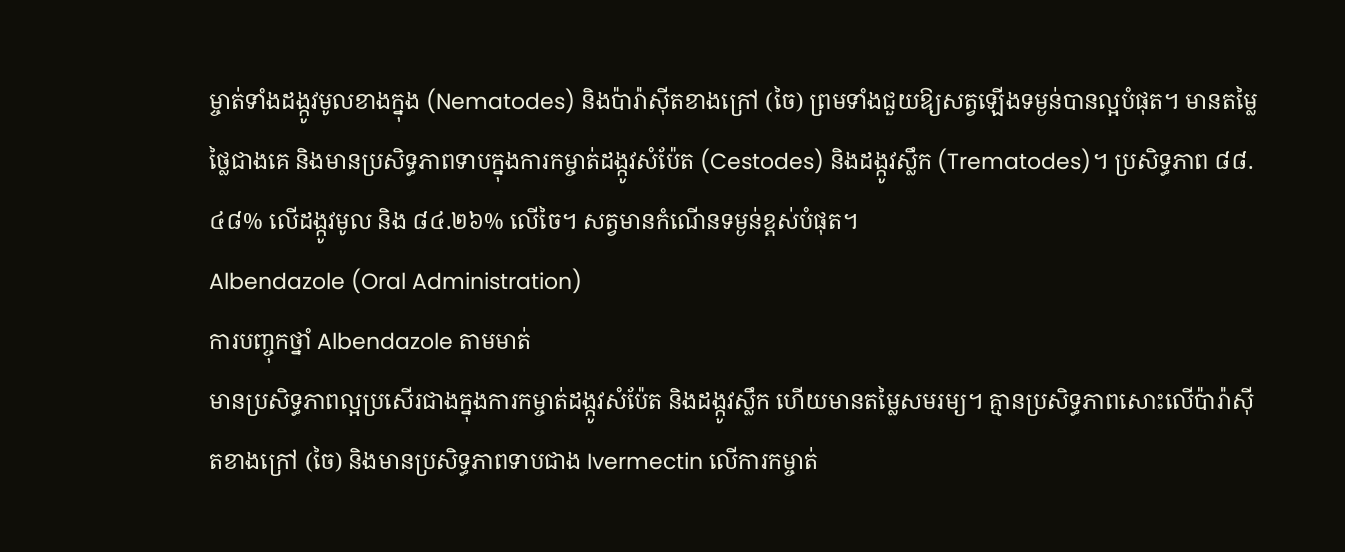ម្ចាត់ទាំងដង្កូវមូលខាងក្នុង (Nematodes) និងប៉ារ៉ាស៊ីតខាងក្រៅ (ចៃ) ព្រមទាំងជួយឱ្យសត្វឡើងទម្ងន់បានល្អបំផុត។ មានតម្លៃថ្លៃជាងគេ និងមានប្រសិទ្ធភាពទាបក្នុងការកម្ចាត់ដង្កូវសំប៉ែត (Cestodes) និងដង្កូវស្លឹក (Trematodes)។ ប្រសិទ្ធភាព ៨៨.៤៨% លើដង្កូវមូល និង ៨៤.២៦% លើចៃ។ សត្វមានកំណើនទម្ងន់ខ្ពស់បំផុត។
Albendazole (Oral Administration)
ការបញ្ចុកថ្នាំ Albendazole តាមមាត់
មានប្រសិទ្ធភាពល្អប្រសើរជាងក្នុងការកម្ចាត់ដង្កូវសំប៉ែត និងដង្កូវស្លឹក ហើយមានតម្លៃសមរម្យ។ គ្មានប្រសិទ្ធភាពសោះលើប៉ារ៉ាស៊ីតខាងក្រៅ (ចៃ) និងមានប្រសិទ្ធភាពទាបជាង Ivermectin លើការកម្ចាត់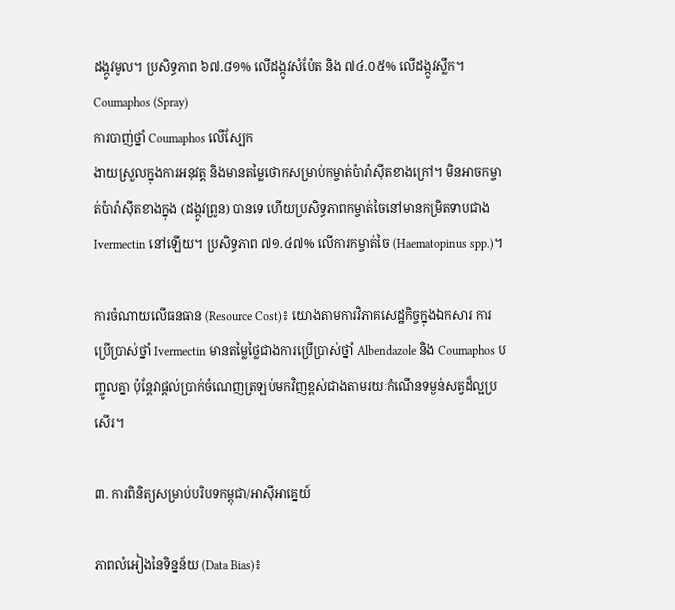ដង្កូវមូល។ ប្រសិទ្ធភាព ៦៧.៨១% លើដង្កូវសំប៉ែត និង ៧៤.០៥% លើដង្កូវស្លឹក។
Coumaphos (Spray)
ការបាញ់ថ្នាំ Coumaphos លើស្បែក
ងាយស្រួលក្នុងការអនុវត្ត និងមានតម្លៃថោកសម្រាប់កម្ចាត់ប៉ារ៉ាស៊ីតខាងក្រៅ។ មិនអាចកម្ចាត់ប៉ារ៉ាស៊ីតខាងក្នុង (ដង្កូវព្រូន) បានទេ ហើយប្រសិទ្ធភាពកម្ចាត់ចៃនៅមានកម្រិតទាបជាង Ivermectin នៅឡើយ។ ប្រសិទ្ធភាព ៧១.៤៧% លើការកម្ចាត់ចៃ (Haematopinus spp.)។

ការចំណាយលើធនធាន (Resource Cost)៖ យោងតាមការវិភាគសេដ្ឋកិច្ចក្នុងឯកសារ ការប្រើប្រាស់ថ្នាំ Ivermectin មានតម្លៃថ្លៃជាងការប្រើប្រាស់ថ្នាំ Albendazole និង Coumaphos បញ្ចូលគ្នា ប៉ុន្តែវាផ្តល់ប្រាក់ចំណេញត្រឡប់មកវិញខ្ពស់ជាងតាមរយៈកំណើនទម្ងន់សត្វដ៏ល្អប្រសើរ។

៣. ការពិនិត្យសម្រាប់បរិបទកម្ពុជា/អាស៊ីអាគ្នេយ៍

ភាពលំអៀងនៃទិន្នន័យ (Data Bias)៖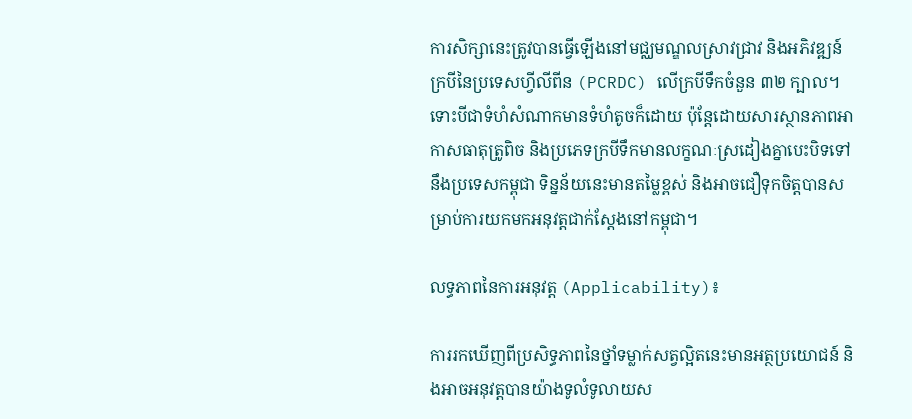ការសិក្សានេះត្រូវបានធ្វើឡើងនៅមជ្ឈមណ្ឌលស្រាវជ្រាវ និងអភិវឌ្ឍន៍ក្របីនៃប្រទេសហ្វីលីពីន (PCRDC) លើក្របីទឹកចំនួន ៣២ ក្បាល។ ទោះបីជាទំហំសំណាកមានទំហំតូចក៏ដោយ ប៉ុន្តែដោយសារស្ថានភាពអាកាសធាតុត្រូពិច និងប្រភេទក្របីទឹកមានលក្ខណៈស្រដៀងគ្នាបេះបិទទៅនឹងប្រទេសកម្ពុជា ទិន្នន័យនេះមានតម្លៃខ្ពស់ និងអាចជឿទុកចិត្តបានសម្រាប់ការយកមកអនុវត្តជាក់ស្តែងនៅកម្ពុជា។

លទ្ធភាពនៃការអនុវត្ត (Applicability)៖

ការរកឃើញពីប្រសិទ្ធភាពនៃថ្នាំទម្លាក់សត្វល្អិតនេះមានអត្ថប្រយោជន៍ និងអាចអនុវត្តបានយ៉ាងទូលំទូលាយស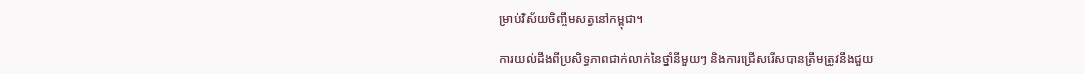ម្រាប់វិស័យចិញ្ចឹមសត្វនៅកម្ពុជា។

ការយល់ដឹងពីប្រសិទ្ធភាពជាក់លាក់នៃថ្នាំនីមួយៗ និងការជ្រើសរើសបានត្រឹមត្រូវនឹងជួយ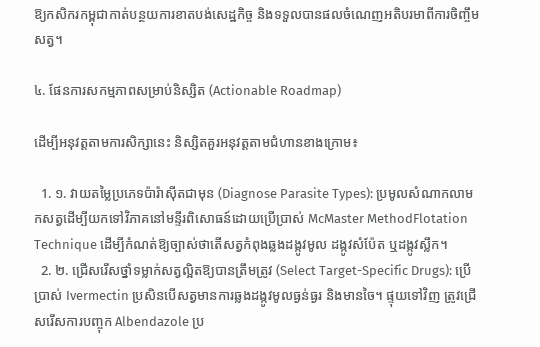ឱ្យកសិករកម្ពុជាកាត់បន្ថយការខាតបង់សេដ្ឋកិច្ច និងទទួលបានផលចំណេញអតិបរមាពីការចិញ្ចឹមសត្វ។

៤. ផែនការសកម្មភាពសម្រាប់និស្សិត (Actionable Roadmap)

ដើម្បីអនុវត្តតាមការសិក្សានេះ និស្សិតគួរអនុវត្តតាមជំហានខាងក្រោម៖

  1. ១. វាយតម្លៃប្រភេទប៉ារ៉ាស៊ីតជាមុន (Diagnose Parasite Types): ប្រមូលសំណាកលាមកសត្វដើម្បីយកទៅវិភាគនៅមន្ទីរពិសោធន៍ដោយប្រើប្រាស់ McMaster MethodFlotation Technique ដើម្បីកំណត់ឱ្យច្បាស់ថាតើសត្វកំពុងឆ្លងដង្កូវមូល ដង្កូវសំប៉ែត ឬដង្កូវស្លឹក។
  2. ២. ជ្រើសរើសថ្នាំទម្លាក់សត្វល្អិតឱ្យបានត្រឹមត្រូវ (Select Target-Specific Drugs): ប្រើប្រាស់ Ivermectin ប្រសិនបើសត្វមានការឆ្លងដង្កូវមូលធ្ងន់ធ្ងរ និងមានចៃ។ ផ្ទុយទៅវិញ ត្រូវជ្រើសរើសការបញ្ចុក Albendazole ប្រ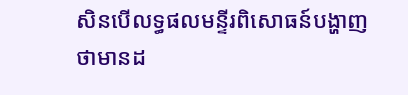សិនបើលទ្ធផលមន្ទីរពិសោធន៍បង្ហាញថាមានដ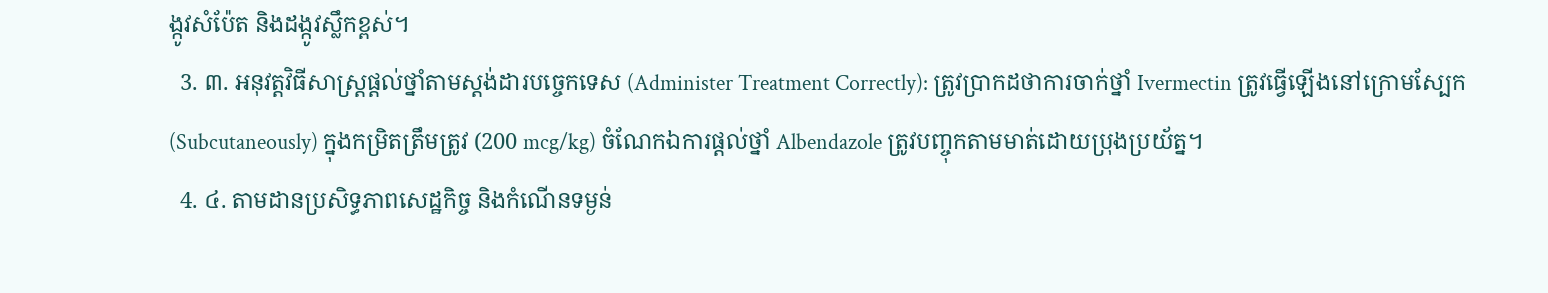ង្កូវសំប៉ែត និងដង្កូវស្លឹកខ្ពស់។
  3. ៣. អនុវត្តវិធីសាស្ត្រផ្តល់ថ្នាំតាមស្តង់ដារបច្ចេកទេស (Administer Treatment Correctly): ត្រូវប្រាកដថាការចាក់ថ្នាំ Ivermectin ត្រូវធ្វើឡើងនៅក្រោមស្បែក (Subcutaneously) ក្នុងកម្រិតត្រឹមត្រូវ (200 mcg/kg) ចំណែកឯការផ្តល់ថ្នាំ Albendazole ត្រូវបញ្ចុកតាមមាត់ដោយប្រុងប្រយ័ត្ន។
  4. ៤. តាមដានប្រសិទ្ធភាពសេដ្ឋកិច្ច និងកំណើនទម្ងន់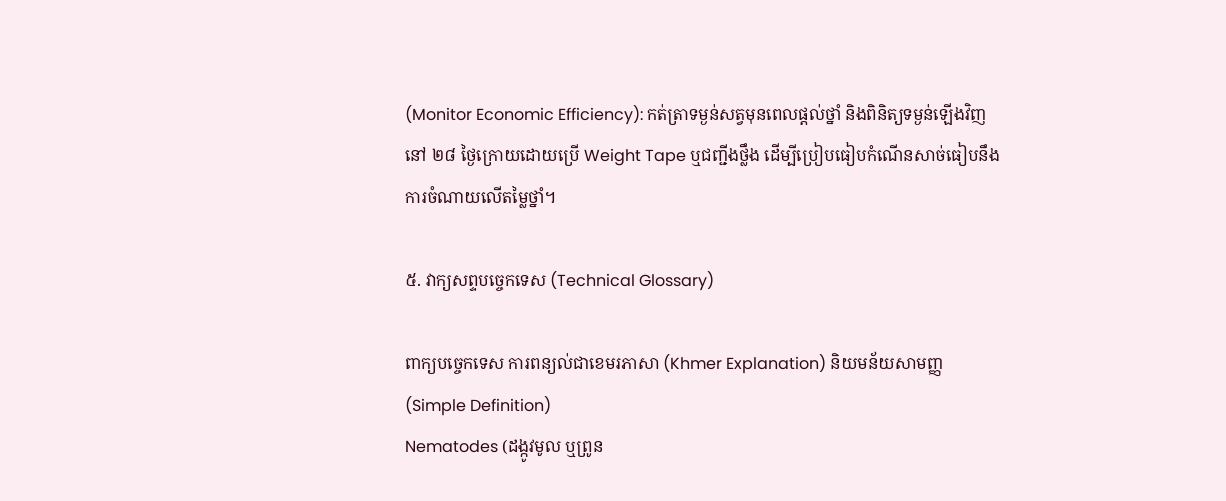(Monitor Economic Efficiency): កត់ត្រាទម្ងន់សត្វមុនពេលផ្តល់ថ្នាំ និងពិនិត្យទម្ងន់ឡើងវិញនៅ ២៨ ថ្ងៃក្រោយដោយប្រើ Weight Tape ឬជញ្ជីងថ្លឹង ដើម្បីប្រៀបធៀបកំណើនសាច់ធៀបនឹងការចំណាយលើតម្លៃថ្នាំ។

៥. វាក្យសព្ទបច្ចេកទេស (Technical Glossary)

ពាក្យបច្ចេកទេស ការពន្យល់ជាខេមរភាសា (Khmer Explanation) និយមន័យសាមញ្ញ (Simple Definition)
Nematodes (ដង្កូវមូល ឬព្រូន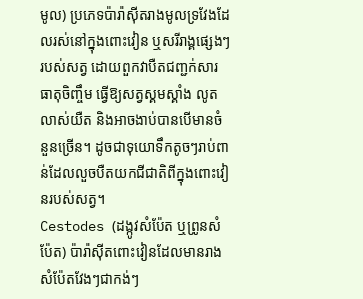មូល) ប្រភេទប៉ារ៉ាស៊ីតរាងមូលទ្រវែងដែលរស់នៅក្នុងពោះវៀន ឬសរីរាង្គផ្សេងៗរបស់សត្វ ដោយពួកវាបឺតជញ្ជក់សារធាតុចិញ្ចឹម ធ្វើឱ្យសត្វស្គមស្គាំង លូតលាស់យឺត និងអាចងាប់បានបើមានចំនួនច្រើន។ ដូចជាទុយោទឹកតូចៗរាប់ពាន់ដែលលួចបឺតយកជីជាតិពីក្នុងពោះវៀនរបស់សត្វ។
Cestodes (ដង្កូវសំប៉ែត ឬព្រូនសំប៉ែត) ប៉ារ៉ាស៊ីតពោះវៀនដែលមានរាងសំប៉ែតវែងៗជាកង់ៗ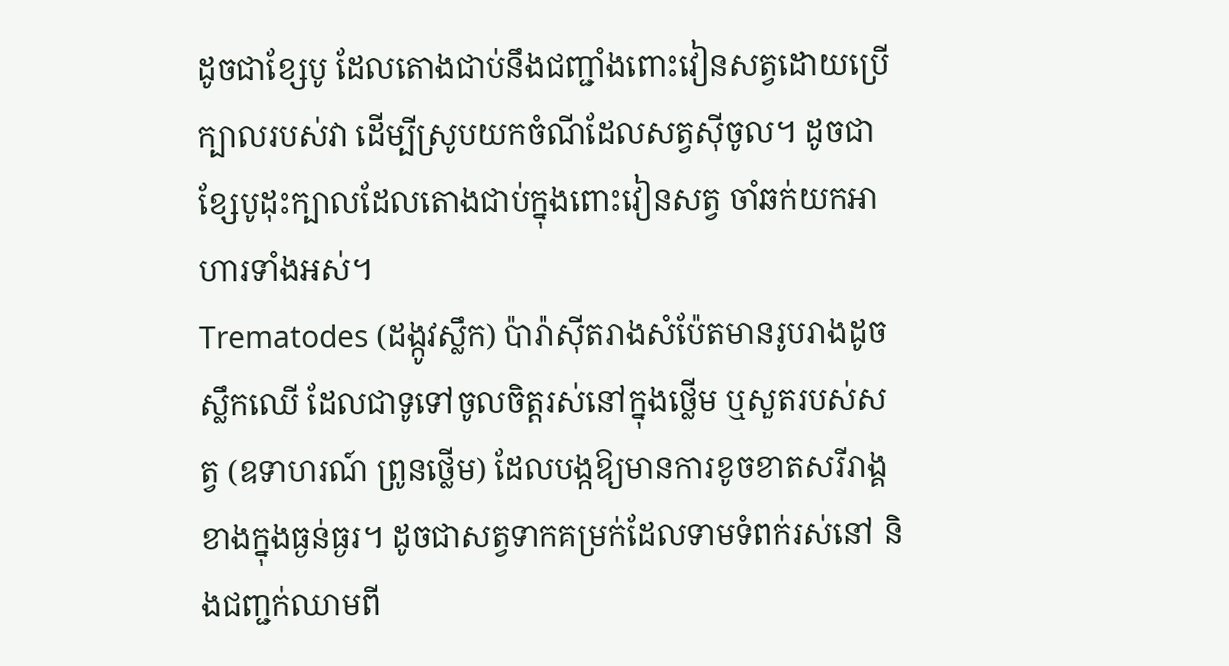ដូចជាខ្សែបូ ដែលតោងជាប់នឹងជញ្ជាំងពោះវៀនសត្វដោយប្រើក្បាលរបស់វា ដើម្បីស្រូបយកចំណីដែលសត្វស៊ីចូល។ ដូចជាខ្សែបូដុះក្បាលដែលតោងជាប់ក្នុងពោះវៀនសត្វ ចាំឆក់យកអាហារទាំងអស់។
Trematodes (ដង្កូវស្លឹក) ប៉ារ៉ាស៊ីតរាងសំប៉ែតមានរូបរាងដូចស្លឹកឈើ ដែលជាទូទៅចូលចិត្តរស់នៅក្នុងថ្លើម ឬសួតរបស់សត្វ (ឧទាហរណ៍ ព្រូនថ្លើម) ដែលបង្កឱ្យមានការខូចខាតសរីរាង្គខាងក្នុងធ្ងន់ធ្ងរ។ ដូចជាសត្វទាកគម្រក់ដែលទាមទំពក់រស់នៅ និងជញ្ជក់ឈាមពី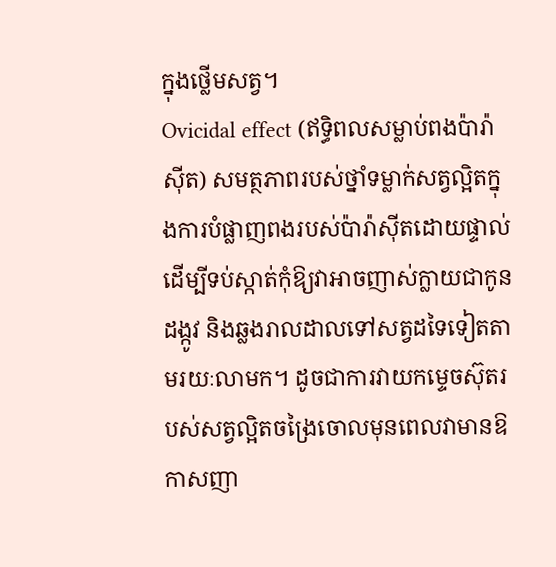ក្នុងថ្លើមសត្វ។
Ovicidal effect (ឥទ្ធិពលសម្លាប់ពងប៉ារ៉ាស៊ីត) សមត្ថភាពរបស់ថ្នាំទម្លាក់សត្វល្អិតក្នុងការបំផ្លាញពងរបស់ប៉ារ៉ាស៊ីតដោយផ្ទាល់ ដើម្បីទប់ស្កាត់កុំឱ្យវាអាចញាស់ក្លាយជាកូនដង្កូវ និងឆ្លងរាលដាលទៅសត្វដទៃទៀតតាមរយៈលាមក។ ដូចជាការវាយកម្ទេចស៊ុតរបស់សត្វល្អិតចង្រៃចោលមុនពេលវាមានឱកាសញា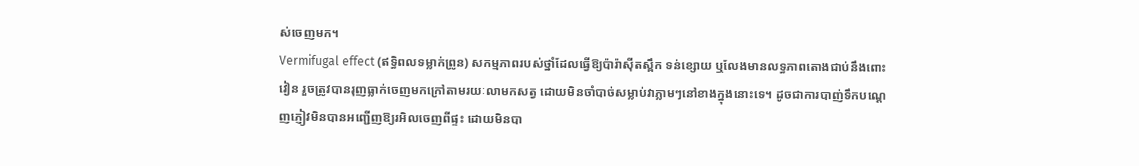ស់ចេញមក។
Vermifugal effect (ឥទ្ធិពលទម្លាក់ព្រូន) សកម្មភាពរបស់ថ្នាំដែលធ្វើឱ្យប៉ារ៉ាស៊ីតស្ពឹក ទន់ខ្សោយ ឬលែងមានលទ្ធភាពតោងជាប់នឹងពោះវៀន រួចត្រូវបានរុញធ្លាក់ចេញមកក្រៅតាមរយៈលាមកសត្វ ដោយមិនចាំបាច់សម្លាប់វាភ្លាមៗនៅខាងក្នុងនោះទេ។ ដូចជាការបាញ់ទឹកបណ្តេញភ្ញៀវមិនបានអញ្ជើញឱ្យរអិលចេញពីផ្ទះ ដោយមិនបា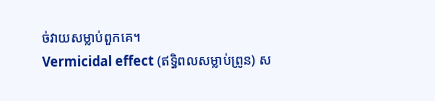ច់វាយសម្លាប់ពួកគេ។
Vermicidal effect (ឥទ្ធិពលសម្លាប់ព្រូន) ស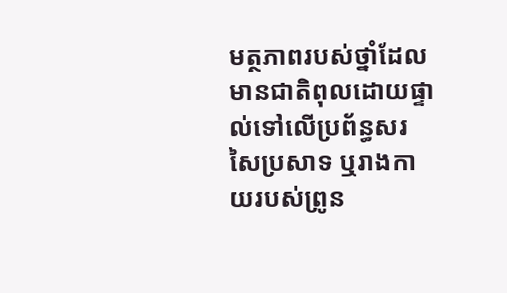មត្ថភាពរបស់ថ្នាំដែលមានជាតិពុលដោយផ្ទាល់ទៅលើប្រព័ន្ធសរសៃប្រសាទ ឬរាងកាយរបស់ព្រូន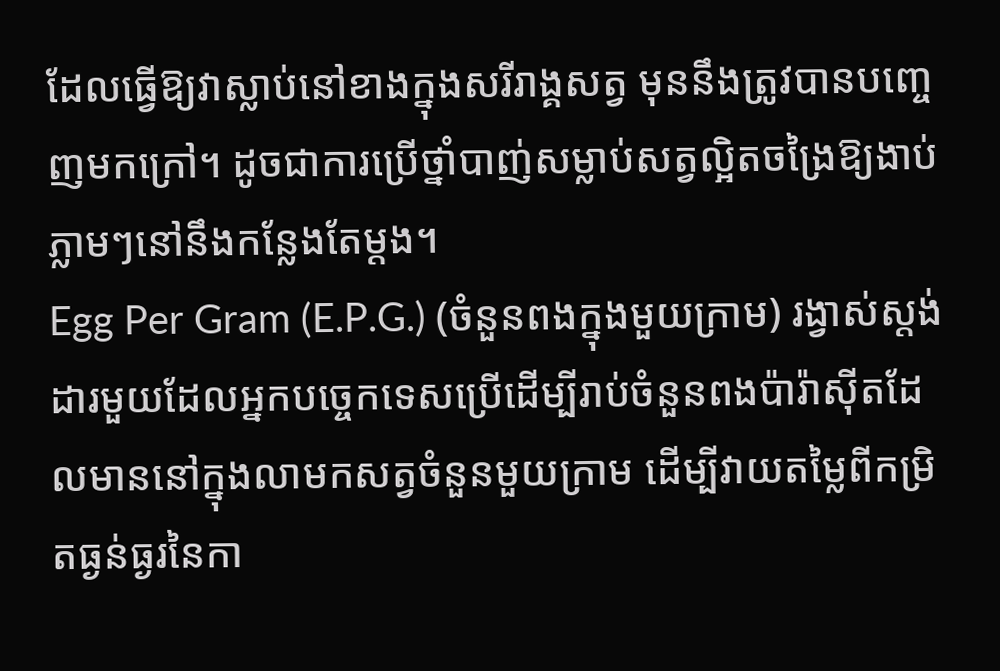ដែលធ្វើឱ្យវាស្លាប់នៅខាងក្នុងសរីរាង្គសត្វ មុននឹងត្រូវបានបញ្ចេញមកក្រៅ។ ដូចជាការប្រើថ្នាំបាញ់សម្លាប់សត្វល្អិតចង្រៃឱ្យងាប់ភ្លាមៗនៅនឹងកន្លែងតែម្តង។
Egg Per Gram (E.P.G.) (ចំនួនពងក្នុងមួយក្រាម) រង្វាស់ស្តង់ដារមួយដែលអ្នកបច្ចេកទេសប្រើដើម្បីរាប់ចំនួនពងប៉ារ៉ាស៊ីតដែលមាននៅក្នុងលាមកសត្វចំនួនមួយក្រាម ដើម្បីវាយតម្លៃពីកម្រិតធ្ងន់ធ្ងរនៃកា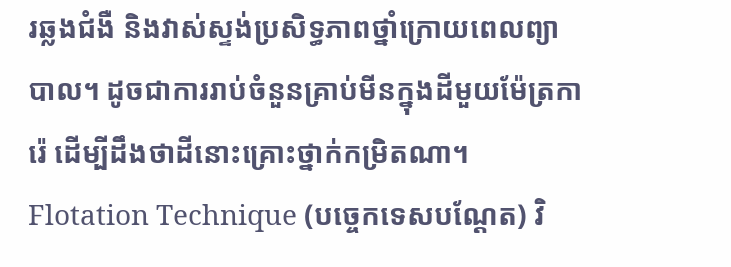រឆ្លងជំងឺ និងវាស់ស្ទង់ប្រសិទ្ធភាពថ្នាំក្រោយពេលព្យាបាល។ ដូចជាការរាប់ចំនួនគ្រាប់មីនក្នុងដីមួយម៉ែត្រការ៉េ ដើម្បីដឹងថាដីនោះគ្រោះថ្នាក់កម្រិតណា។
Flotation Technique (បច្ចេកទេសបណ្ដែត) វិ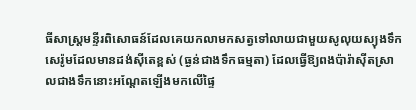ធីសាស្ត្រមន្ទីរពិសោធន៍ដែលគេយកលាមកសត្វទៅលាយជាមួយសូលុយស្យុងទឹកសេរ៉ូមដែលមានដង់ស៊ីតេខ្ពស់ (ធ្ងន់ជាងទឹកធម្មតា) ដែលធ្វើឱ្យពងប៉ារ៉ាស៊ីតស្រាលជាងទឹកនោះអណ្តែតឡើងមកលើផ្ទៃ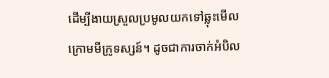ដើម្បីងាយស្រួលប្រមូលយកទៅឆ្លុះមើលក្រោមមីក្រូទស្សន៍។ ដូចជាការចាក់អំបិល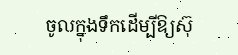ចូលក្នុងទឹកដើម្បីឱ្យស៊ុ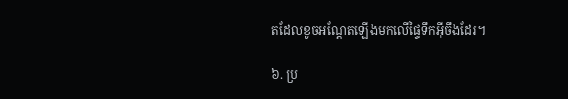តដែលខូចអណ្តែតឡើងមកលើផ្ទៃទឹកអ៊ីចឹងដែរ។

៦. ប្រ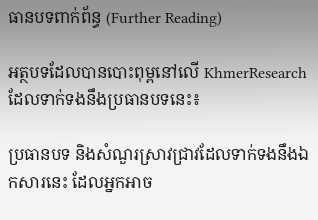ធានបទពាក់ព័ន្ធ (Further Reading)

អត្ថបទដែលបានបោះពុម្ពនៅលើ KhmerResearch ដែលទាក់ទងនឹងប្រធានបទនេះ៖

ប្រធានបទ និងសំណួរស្រាវជ្រាវដែលទាក់ទងនឹងឯកសារនេះ ដែលអ្នកអាច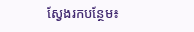ស្វែងរកបន្ថែម៖